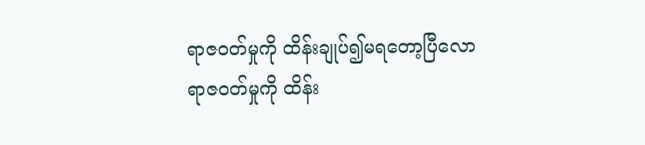ရာဇဝတ်မှုကို ထိန်းချုပ်၍မရတော့ပြီလော
ရာဇဝတ်မှုကို ထိန်း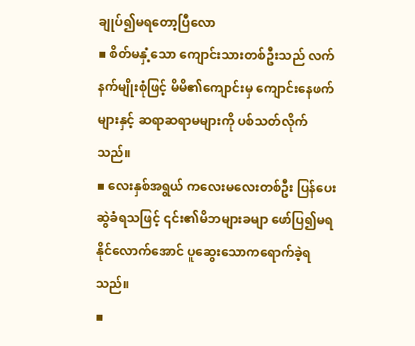ချုပ်၍မရတော့ပြီလော
▪ စိတ်မနှံ့သော ကျောင်းသားတစ်ဦးသည် လက်နက်မျိုးစုံဖြင့် မိမိ၏ကျောင်းမှ ကျောင်းနေဖက်များနှင့် ဆရာဆရာမများကို ပစ်သတ်လိုက်သည်။
▪ လေးနှစ်အရွယ် ကလေးမလေးတစ်ဦး ပြန်ပေးဆွဲခံရသဖြင့် ၎င်း၏မိဘများခမျာ ဖော်ပြ၍မရနိုင်လောက်အောင် ပူဆွေးသောကရောက်ခဲ့ရသည်။
▪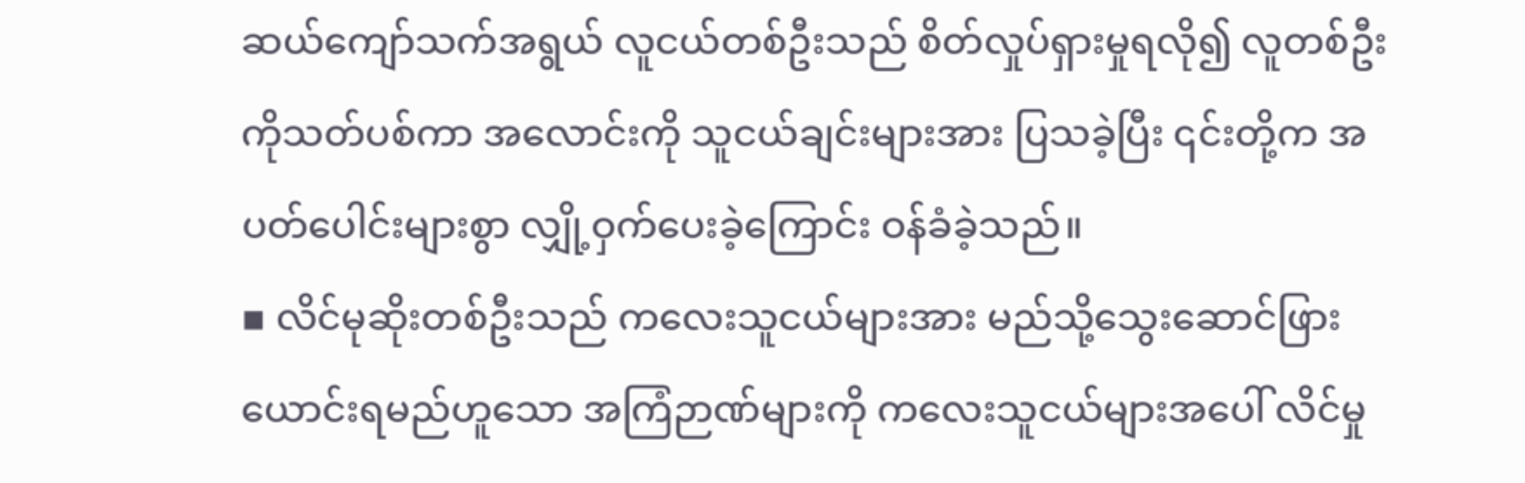ဆယ်ကျော်သက်အရွယ် လူငယ်တစ်ဦးသည် စိတ်လှုပ်ရှားမှုရလို၍ လူတစ်ဦးကိုသတ်ပစ်ကာ အလောင်းကို သူငယ်ချင်းများအား ပြသခဲ့ပြီး ၎င်းတို့က အပတ်ပေါင်းများစွာ လျှို့ဝှက်ပေးခဲ့ကြောင်း ဝန်ခံခဲ့သည်။
▪ လိင်မုဆိုးတစ်ဦးသည် ကလေးသူငယ်များအား မည်သို့သွေးဆောင်ဖြားယောင်းရမည်ဟူသော အကြံဉာဏ်များကို ကလေးသူငယ်များအပေါ် လိင်မှု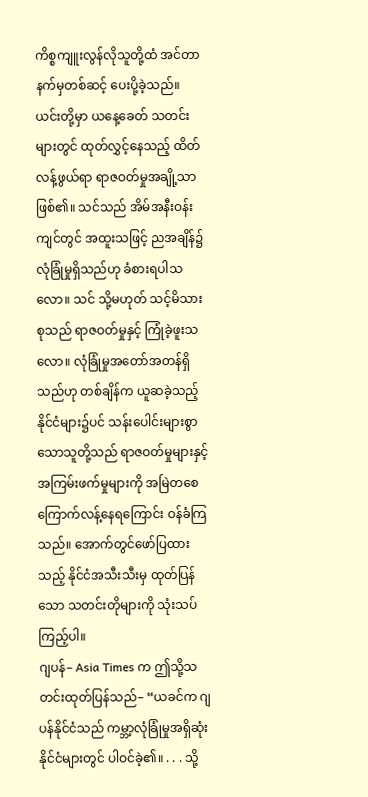ကိစ္စကျူးလွန်လိုသူတို့ထံ အင်တာနက်မှတစ်ဆင့် ပေးပို့ခဲ့သည်။
ယင်းတို့မှာ ယနေ့ခေတ် သတင်းများတွင် ထုတ်လွှင့်နေသည့် ထိတ်လန့်ဖွယ်ရာ ရာဇဝတ်မှုအချို့သာဖြစ်၏။ သင်သည် အိမ်အနီးဝန်းကျင်တွင် အထူးသဖြင့် ညအချိန်၌ လုံခြုံမှုရှိသည်ဟု ခံစားရပါသလော။ သင် သို့မဟုတ် သင့်မိသားစုသည် ရာဇဝတ်မှုနှင့် ကြုံခဲ့ဖူးသလော။ လုံခြုံမှုအတော်အတန်ရှိသည်ဟု တစ်ချိန်က ယူဆခဲ့သည့် နိုင်ငံများ၌ပင် သန်းပေါင်းများစွာသောသူတို့သည် ရာဇဝတ်မှုများနှင့် အကြမ်းဖက်မှုများကို အမြဲတစေ ကြောက်လန့်နေရကြောင်း ဝန်ခံကြသည်။ အောက်တွင်ဖော်ပြထားသည့် နိုင်ငံအသီးသီးမှ ထုတ်ပြန်သော သတင်းတိုများကို သုံးသပ်ကြည့်ပါ။
ဂျပန်– Asia Times က ဤသို့သတင်းထုတ်ပြန်သည်– “ယခင်က ဂျပန်နိုင်ငံသည် ကမ္ဘာ့လုံခြုံမှုအရှိဆုံးနိုင်ငံများတွင် ပါဝင်ခဲ့၏။ . . . သို့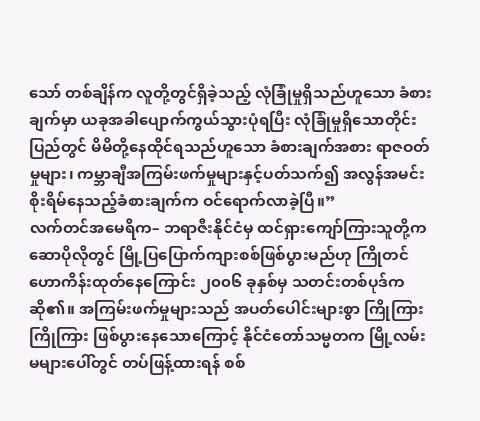သော် တစ်ချိန်က လူတို့တွင်ရှိခဲ့သည့် လုံခြုံမှုရှိသည်ဟူသော ခံစားချက်မှာ ယခုအခါပျောက်ကွယ်သွားပုံရပြီး လုံခြုံမှုရှိသောတိုင်းပြည်တွင် မိမိတို့နေထိုင်ရသည်ဟူသော ခံစားချက်အစား ရာဇဝတ်မှုများ၊ ကမ္ဘာချီအကြမ်းဖက်မှုများနှင့်ပတ်သက်၍ အလွန်အမင်းစိုးရိမ်နေသည့်ခံစားချက်က ဝင်ရောက်လာခဲ့ပြီ။”
လက်တင်အမေရိက– ဘရာဇီးနိုင်ငံမှ ထင်ရှားကျော်ကြားသူတို့က ဆောပိုလိုတွင် မြို့ပြပြောက်ကျားစစ်ဖြစ်ပွားမည်ဟု ကြိုတင်ဟောကိန်းထုတ်နေကြောင်း ၂၀၀၆ ခုနှစ်မှ သတင်းတစ်ပုဒ်ကဆို၏။ အကြမ်းဖက်မှုများသည် အပတ်ပေါင်းများစွာ ကြိုကြားကြိုကြား ဖြစ်ပွားနေသောကြောင့် နိုင်ငံတော်သမ္မတက မြို့လမ်းမများပေါ်တွင် တပ်ဖြန့်ထားရန် စစ်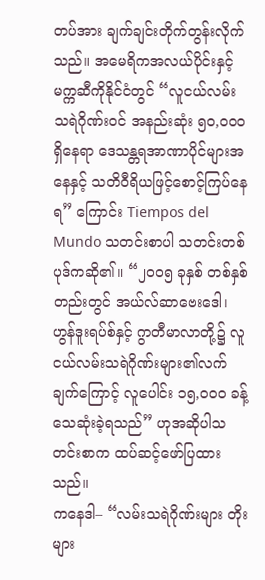တပ်အား ချက်ချင်းတိုက်တွန်းလိုက်သည်။ အမေရိကအလယ်ပိုင်းနှင့် မက္ကဆီကိုနိုင်ငံတွင် “လူငယ်လမ်းသရဲဂိုဏ်းဝင် အနည်းဆုံး ၅၀,၀၀၀ ရှိနေရာ ဒေသန္တရအာဏာပိုင်များအနေနှင့် သတိဝီရိယဖြင့်စောင့်ကြပ်နေရ” ကြောင်း Tiempos del Mundo သတင်းစာပါ သတင်းတစ်ပုဒ်ကဆို၏။ “၂၀၀၅ ခုနှစ် တစ်နှစ်တည်းတွင် အယ်လ်ဆာဗေးဒေါ၊ ဟွန်ဒူးရပ်စ်နှင့် ဂွာတီမာလာတို့၌ လူငယ်လမ်းသရဲဂိုဏ်းများ၏လက်ချက်ကြောင့် လူပေါင်း ၁၅,၀၀၀ ခန့် သေဆုံးခဲ့ရသည်” ဟုအဆိုပါသတင်းစာက ထပ်ဆင့်ဖော်ပြထားသည်။
ကနေဒါ– “လမ်းသရဲဂိုဏ်းများ တိုးများ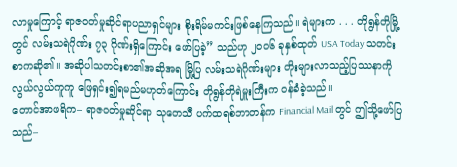လာမှုကြောင့် ရာဇဝတ်မှုဆိုင်ရာပညာရှင်များ စိုးရိမ်မကင်းဖြစ်နေကြသည်။ ရဲများက . . . တိုရွန်တိုမြို့တွင် လမ်းသရဲဂိုဏ်း ၇၃ ဂိုဏ်းရှိကြောင်း ဖော်ပြခဲ့” သည်ဟု ၂၀၀၆ ခုနှစ်ထုတ် USA Today သတင်းစာကဆို၏။ အဆိုပါသတင်းစာ၏အဆိုအရ မြို့ပြ လမ်းသရဲဂိုဏ်းများ တိုးများလာသည့်ပြဿနာကို လွယ်လွယ်ကူကူ ဖြေရှင်း၍ရမည်မဟုတ်ကြောင်း တိုရွန်တိုရဲမှူးကြီးက ဝန်ခံခဲ့သည်။
တောင်အာဖရိက– ရာဇဝတ်မှုဆိုင်ရာ သုတေသီ ပက်ထရစ်ဘာတန်က Financial Mail တွင် ဤသို့ဖော်ပြသည်–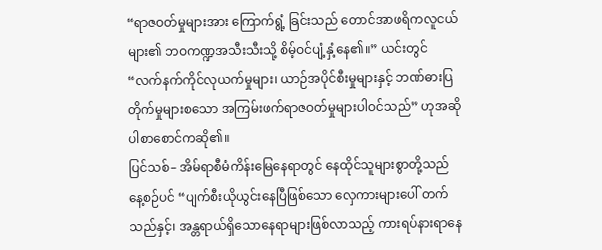“ရာဇဝတ်မှုများအား ကြောက်ရွံ့ ခြင်းသည် တောင်အာဖရိကလူငယ်များ၏ ဘဝကဏ္ဍအသီးသီးသို့ စိမ့်ဝင်ပျံ့နှံ့နေ၏။” ယင်းတွင် “လက်နက်ကိုင်လုယက်မှုများ၊ ယာဉ်အပိုင်စီးမှုများနှင့် ဘဏ်ဓားပြတိုက်မှုများစသော အကြမ်းဖက်ရာဇဝတ်မှုများပါဝင်သည်” ဟုအဆိုပါစာစောင်ကဆို၏။
ပြင်သစ်– အိမ်ရာစီမံကိန်းမြေနေရာတွင် နေထိုင်သူများစွာတို့သည် နေ့စဉ်ပင် “ပျက်စီးယိုယွင်းနေပြီဖြစ်သော လှေကားများပေါ် တက်သည်နှင့်၊ အန္တရာယ်ရှိသောနေရာများဖြစ်လာသည့် ကားရပ်နားရာနေ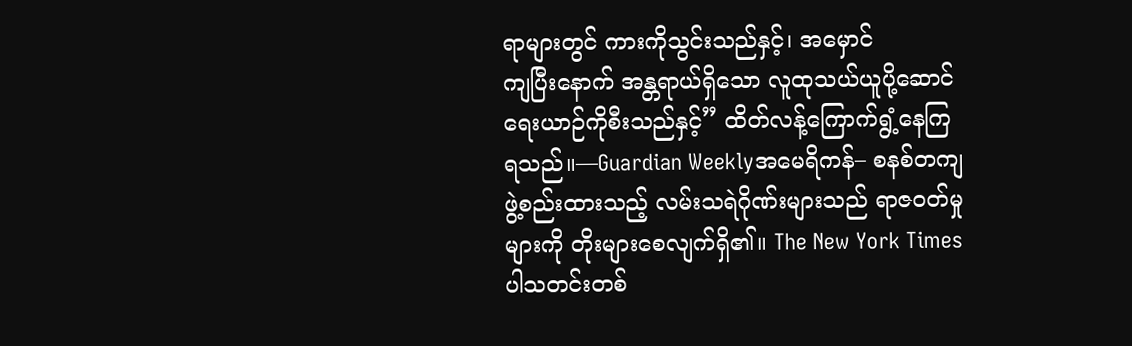ရာများတွင် ကားကိုသွင်းသည်နှင့်၊ အမှောင်
ကျပြီးနောက် အန္တရာယ်ရှိသော လူထုသယ်ယူပို့ဆောင်ရေးယာဉ်ကိုစီးသည်နှင့်” ထိတ်လန့်ကြောက်ရွံ့နေကြရသည်။—Guardian Weeklyအမေရိကန်– စနစ်တကျဖွဲ့စည်းထားသည့် လမ်းသရဲဂိုဏ်းများသည် ရာဇဝတ်မှုများကို တိုးများစေလျက်ရှိ၏။ The New York Times ပါသတင်းတစ်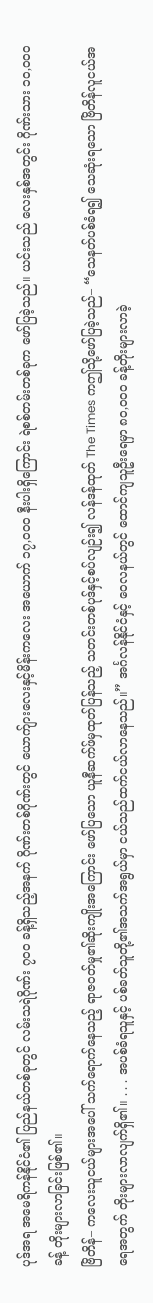ပုဒ်အရ အမေရိကန်နိုင်ငံ၏ ပြည်နယ်တစ်ခုတွင် လမ်းသရဲဂိုဏ်း ၇၀၀ ခန့်ရှိသည့်အနက် ဂိုဏ်းတစ်ဂိုဏ်းတွင် ယောက်ျားလေးနှင့်မိန်းကလေး အယောက် ၁၇,၀၀၀ နီးပါးရှိကြောင်း ရဲစစ်တမ်းတစ်ခုက ဖော်ပြခဲ့သည်။ ယင်းသည် လေးနှစ်အတွင်း ဂိုဏ်းသား ၁၀,၀၀၀ ခန့် တိုးများလာခြင်းဖြစ်၏။
ဗြိတိန်– ကလေးသူငယ်များအပေါ် သက်ရောက်နေသည့် ရာဇဝတ်မှု၏ဆိုးကျိုးအကြောင်း ဖော်ပြသော ယူနီဆက်ဖ်မှထုတ်ပြန်သည့် သတင်းတစ်ပုဒ်နှင့်စပ်လျဉ်း၍ လန်ဒန်ထုတ် The Times ကဤသို့ဖော်ပြခဲ့သည်– “သေနတ်ပစ်ခံရ၍ သေဆုံးရသော ဗြိတိန်လူငယ်အရေအတွက် တိုးများလာလျက်ရှိ၏။ . . . အပစ်ခံရသူနှင့် ပစ်ခတ်သူတို့၏အသက်အရွယ်မှာ ငယ်သည်ထက်ငယ်လာနေသည်။” အင်္ဂလန်နိုင်ငံနှင့် ဝေလနယ်တွင် ထောင်ကျသူဦးရေမှာ ၈၀,၀၀၀ ခန့်တိုးများလာခဲ့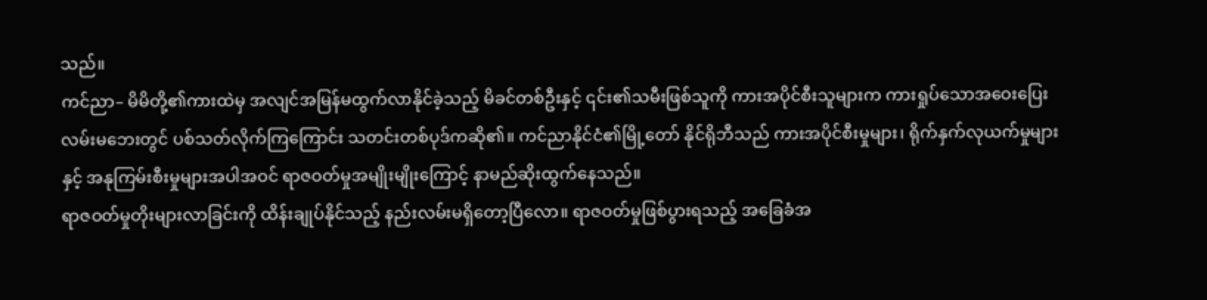သည်။
ကင်ညာ– မိမိတို့၏ကားထဲမှ အလျင်အမြန်မထွက်လာနိုင်ခဲ့သည့် မိခင်တစ်ဦးနှင့် ၎င်း၏သမီးဖြစ်သူကို ကားအပိုင်စီးသူများက ကားရှုပ်သောအဝေးပြေးလမ်းမဘေးတွင် ပစ်သတ်လိုက်ကြကြောင်း သတင်းတစ်ပုဒ်ကဆို၏။ ကင်ညာနိုင်ငံ၏မြို့တော် နိုင်ရိုဘီသည် ကားအပိုင်စီးမှုများ၊ ရိုက်နှက်လုယက်မှုများနှင့် အနုကြမ်းစီးမှုများအပါအဝင် ရာဇဝတ်မှုအမျိုးမျိုးကြောင့် နာမည်ဆိုးထွက်နေသည်။
ရာဇဝတ်မှုတိုးများလာခြင်းကို ထိန်းချုပ်နိုင်သည့် နည်းလမ်းမရှိတော့ပြီလော။ ရာဇဝတ်မှုဖြစ်ပွားရသည့် အခြေခံအ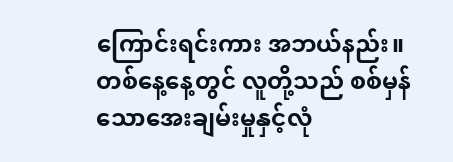ကြောင်းရင်းကား အဘယ်နည်း။ တစ်နေ့နေ့တွင် လူတို့သည် စစ်မှန်သောအေးချမ်းမှုနှင့်လုံ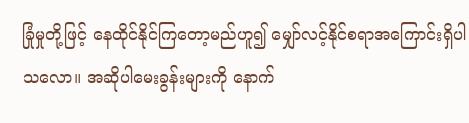ခြုံမှုတို့ဖြင့် နေထိုင်နိုင်ကြတော့မည်ဟူ၍ မျှော်လင့်နိုင်စရာအကြောင်းရှိပါသလော။ အဆိုပါမေးခွန်းများကို နောက်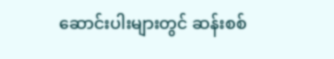ဆောင်းပါးများတွင် ဆန်းစစ်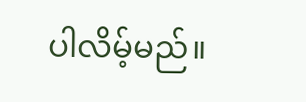ပါလိမ့်မည်။